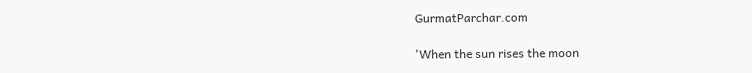GurmatParchar.com

'When the sun rises the moon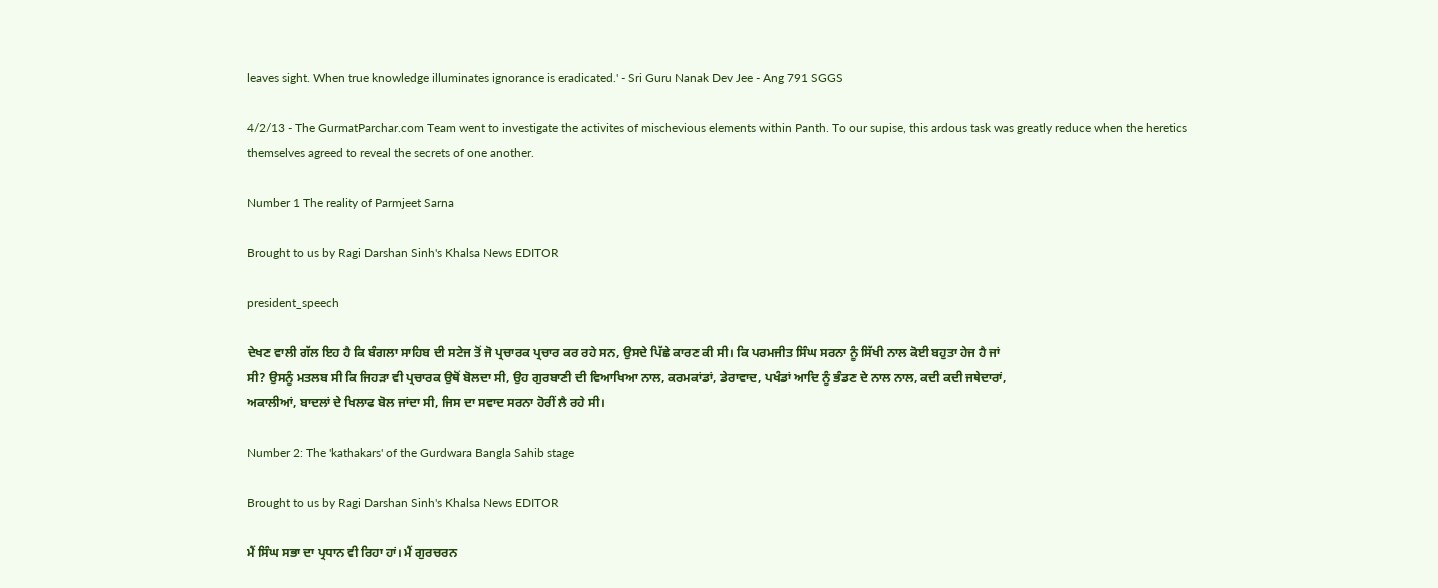leaves sight. When true knowledge illuminates ignorance is eradicated.' - Sri Guru Nanak Dev Jee - Ang 791 SGGS

4/2/13 - The GurmatParchar.com Team went to investigate the activites of mischevious elements within Panth. To our supise, this ardous task was greatly reduce when the heretics themselves agreed to reveal the secrets of one another.

Number 1 The reality of Parmjeet Sarna

Brought to us by Ragi Darshan Sinh's Khalsa News EDITOR

president_speech

ਦੇਖਣ ਵਾਲੀ ਗੱਲ ਇਹ ਹੈ ਕਿ ਬੰਗਲਾ ਸਾਹਿਬ ਦੀ ਸਟੇਜ ਤੋਂ ਜੋ ਪ੍ਰਚਾਰਕ ਪ੍ਰਚਾਰ ਕਰ ਰਹੇ ਸਨ, ਉਸਦੇ ਪਿੱਛੇ ਕਾਰਣ ਕੀ ਸੀ। ਕਿ ਪਰਮਜੀਤ ਸਿੰਘ ਸਰਨਾ ਨੂੰ ਸਿੱਖੀ ਨਾਲ ਕੋਈ ਬਹੁਤਾ ਹੇਜ ਹੈ ਜਾਂ
ਸੀ? ਉਸਨੂੰ ਮਤਲਬ ਸੀ ਕਿ ਜਿਹੜਾ ਵੀ ਪ੍ਰਚਾਰਕ ਉਥੋਂ ਬੋਲਦਾ ਸੀ, ਉਹ ਗੁਰਬਾਣੀ ਦੀ ਵਿਆਖਿਆ ਨਾਲ, ਕਰਮਕਾਂਡਾਂ, ਡੇਰਾਵਾਦ, ਪਖੰਡਾਂ ਆਦਿ ਨੂੰ ਭੰਡਣ ਦੇ ਨਾਲ ਨਾਲ, ਕਦੀ ਕਦੀ ਜਥੇਦਾਰਾਂ,
ਅਕਾਲੀਆਂ, ਬਾਦਲਾਂ ਦੇ ਖਿਲਾਫ ਬੋਲ ਜਾਂਦਾ ਸੀ, ਜਿਸ ਦਾ ਸਵਾਦ ਸਰਨਾ ਹੋਰੀਂ ਲੈ ਰਹੇ ਸੀ।

Number 2: The 'kathakars' of the Gurdwara Bangla Sahib stage

Brought to us by Ragi Darshan Sinh's Khalsa News EDITOR

ਮੈਂ ਸਿੰਘ ਸਭਾ ਦਾ ਪ੍ਰਧਾਨ ਵੀ ਰਿਹਾ ਹਾਂ। ਮੈਂ ਗੁਰਚਰਨ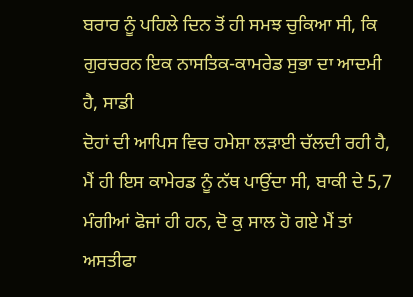ਬਰਾਰ ਨੂੰ ਪਹਿਲੇ ਦਿਨ ਤੋਂ ਹੀ ਸਮਝ ਚੁਕਿਆ ਸੀ, ਕਿ ਗੁਰਚਰਨ ਇਕ ਨਾਸਤਿਕ-ਕਾਮਰੇਡ ਸੁਭਾ ਦਾ ਆਦਮੀ ਹੈ, ਸਾਡੀ
ਦੋਹਾਂ ਦੀ ਆਪਿਸ ਵਿਚ ਹਮੇਸ਼ਾ ਲੜਾਈ ਚੱਲਦੀ ਰਹੀ ਹੈ, ਮੈਂ ਹੀ ਇਸ ਕਾਮੇਰਡ ਨੂੰ ਨੱਥ ਪਾਉਂਦਾ ਸੀ, ਬਾਕੀ ਦੇ 5,7 ਮੰਗੀਆਂ ਫੋਜਾਂ ਹੀ ਹਨ, ਦੋ ਕੁ ਸਾਲ ਹੋ ਗਏ ਮੈਂ ਤਾਂ ਅਸਤੀਫਾ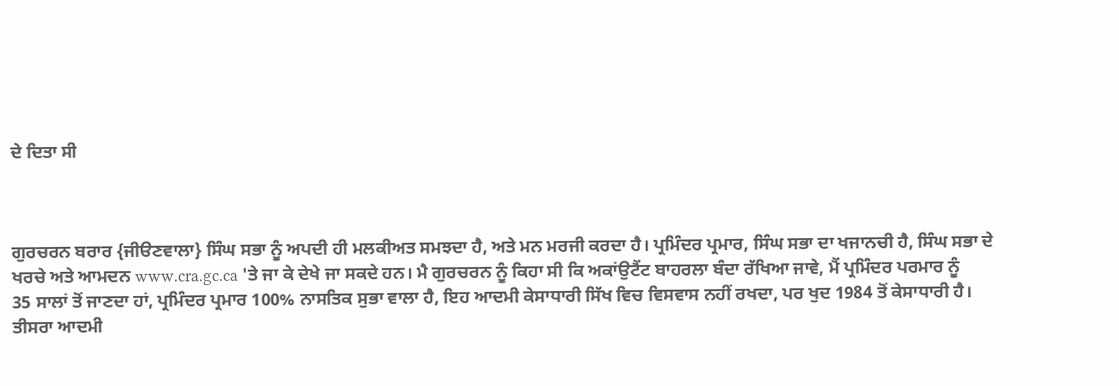ਦੇ ਦਿਤਾ ਸੀ



ਗੁਰਚਰਨ ਬਰਾਰ {ਜੀੳਣਵਾਲਾ} ਸਿੰਘ ਸਭਾ ਨੂੰ ਅਪਦੀ ਹੀ ਮਲਕੀਅਤ ਸਮਝਦਾ ਹੈ, ਅਤੇ ਮਨ ਮਰਜੀ ਕਰਦਾ ਹੈ। ਪ੍ਰਮਿੰਦਰ ਪ੍ਰਮਾਰ, ਸਿੰਘ ਸਭਾ ਦਾ ਖਜਾਨਚੀ ਹੈ, ਸਿੰਘ ਸਭਾ ਦੇ
ਖਰਚੇ ਅਤੇ ਆਮਦਨ www.cra.gc.ca 'ਤੇ ਜਾ ਕੇ ਦੇਖੇ ਜਾ ਸਕਦੇ ਹਨ। ਮੈ ਗੁਰਚਰਨ ਨੂੰ ਕਿਹਾ ਸੀ ਕਿ ਅਕਾਂਉਟੈਂਟ ਬਾਹਰਲਾ ਬੰਦਾ ਰੱਖਿਆ ਜਾਵੇ, ਮੈਂ ਪ੍ਰਮਿੰਦਰ ਪਰਮਾਰ ਨੂੰ
35 ਸਾਲਾਂ ਤੋਂ ਜਾਣਦਾ ਹਾਂ, ਪ੍ਰਮਿੰਦਰ ਪ੍ਰਮਾਰ 100% ਨਾਸਤਿਕ ਸੁਭਾ ਵਾਲਾ ਹੈ, ਇਹ ਆਦਮੀ ਕੇਸਾਧਾਰੀ ਸਿੱਖ ਵਿਚ ਵਿਸਵਾਸ ਨਹੀਂ ਰਖਦਾ, ਪਰ ਖੁਦ 1984 ਤੋਂ ਕੇਸਾਧਾਰੀ ਹੈ।
ਤੀਸਰਾ ਆਦਮੀ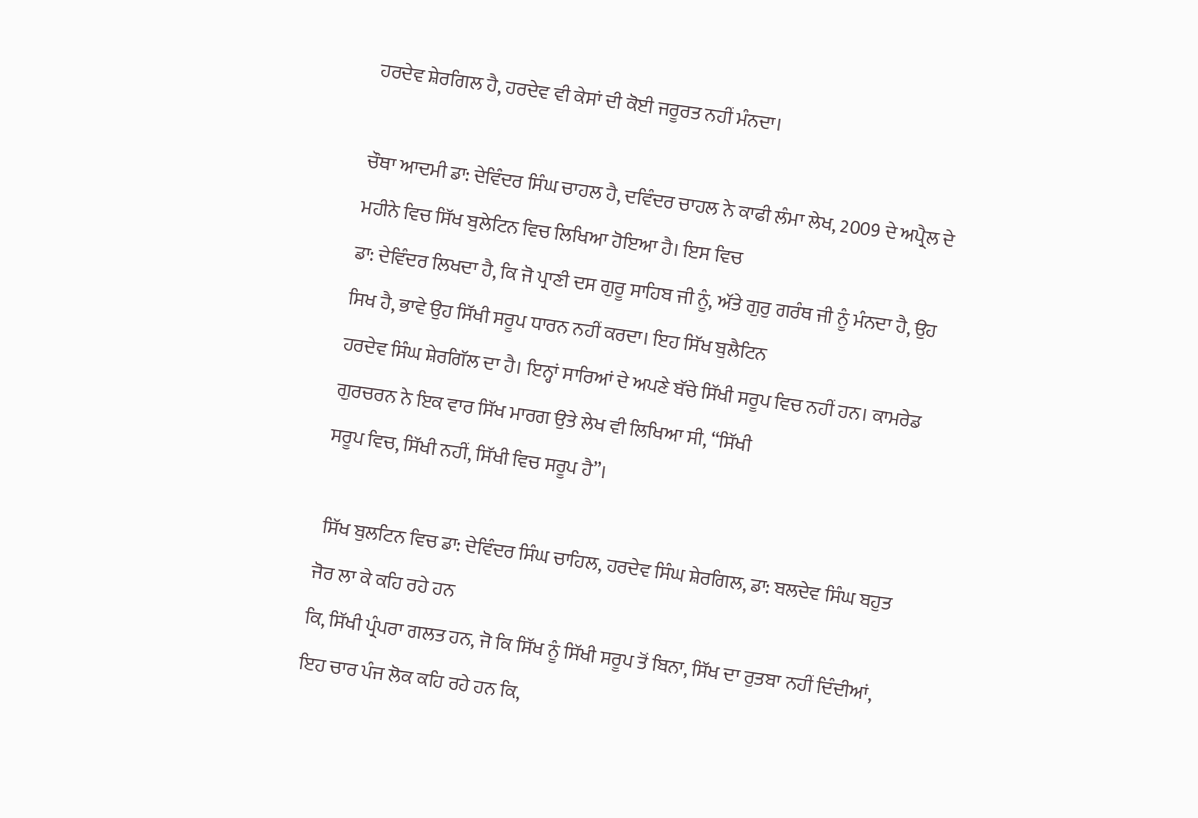ਹਰਦੇਵ ਸ਼ੇਰਗਿਲ ਹੈ, ਹਰਦੇਵ ਵੀ ਕੇਸਾਂ ਦੀ ਕੋਈ ਜਰੂਰਤ ਨਹੀਂ ਮੰਨਦਾ।

ਚੌਥਾ ਆਦਮੀ ਡਾ: ਦੇਵਿੰਦਰ ਸਿੰਘ ਚਾਹਲ ਹੈ, ਦਵਿੰਦਰ ਚਾਹਲ ਨੇ ਕਾਫੀ ਲੰਮਾ ਲੇਖ, 2009 ਦੇ ਅਪ੍ਰੈਲ ਦੇ ਮਹੀਨੇ ਵਿਚ ਸਿੱਖ ਬੁਲੇਟਿਨ ਵਿਚ ਲਿਖਿਆ ਹੋਇਆ ਹੈ। ਇਸ ਵਿਚ
ਡਾ: ਦੇਵਿੰਦਰ ਲਿਖਦਾ ਹੈ, ਕਿ ਜੋ ਪ੍ਰਾਣੀ ਦਸ ਗੁਰੂ ਸਾਹਿਬ ਜੀ ਨੂੰ, ਅੱਤੇ ਗੁਰੁ ਗਰੰਥ ਜੀ ਨੂੰ ਮੰਨਦਾ ਹੈ, ਉਹ ਸਿਖ ਹੈ, ਭਾਵੇ ਉਹ ਸਿੱਖੀ ਸਰੂਪ ਧਾਰਨ ਨਹੀਂ ਕਰਦਾ। ਇਹ ਸਿੱਖ ਬੁਲੈਟਿਨ
ਹਰਦੇਵ ਸਿੰਘ ਸ਼ੇਰਗਿੱਲ ਦਾ ਹੈ। ਇਨ੍ਹਾਂ ਸਾਰਿਆਂ ਦੇ ਅਪਣੇ ਬੱਚੇ ਸਿੱਖੀ ਸਰੂਪ ਵਿਚ ਨਹੀਂ ਹਨ। ਕਾਮਰੇਡ ਗੁਰਚਰਨ ਨੇ ਇਕ ਵਾਰ ਸਿੱਖ ਮਾਰਗ ਉਤੇ ਲੇਖ ਵੀ ਲਿਖਿਆ ਸੀ, “ਸਿੱਖੀ
ਸਰੂਪ ਵਿਚ, ਸਿੱਖੀ ਨਹੀਂ, ਸਿੱਖੀ ਵਿਚ ਸਰੂਪ ਹੈ”।

 ਸਿੱਖ ਬੁਲਟਿਨ ਵਿਚ ਡਾ: ਦੇਵਿੰਦਰ ਸਿੰਘ ਚਾਹਿਲ, ਹਰਦੇਵ ਸਿੰਘ ਸ਼ੇਰਗਿਲ, ਡਾ: ਬਲਦੇਵ ਸਿੰਘ ਬਹੁਤ ਜੋਰ ਲਾ ਕੇ ਕਹਿ ਰਹੇ ਹਨ
ਕਿ, ਸਿੱਖੀ ਪ੍ਰੰਪਰਾ ਗਲਤ ਹਨ, ਜੋ ਕਿ ਸਿੱਖ ਨੂੰ ਸਿੱਖੀ ਸਰੂਪ ਤੋਂ ਬਿਨਾ, ਸਿੱਖ ਦਾ ਰੁਤਬਾ ਨਹੀਂ ਦਿੰਦੀਆਂ, ਇਹ ਚਾਰ ਪੰਜ ਲੋਕ ਕਹਿ ਰਹੇ ਹਨ ਕਿ,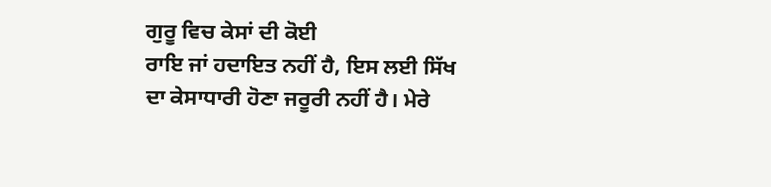ਗੁਰੂ ਵਿਚ ਕੇਸਾਂ ਦੀ ਕੋਈ
ਰਾਇ ਜਾਂ ਹਦਾਇਤ ਨਹੀਂ ਹੈ, ਇਸ ਲਈ ਸਿੱਖ ਦਾ ਕੇਸਾਧਾਰੀ ਹੋਣਾ ਜਰੂਰੀ ਨਹੀਂ ਹੈ। ਮੇਰੇ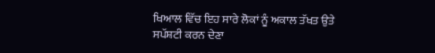ਖਿਆਲ ਵਿੱਚ ਇਹ ਸਾਰੇ ਲੋਕਾਂ ਨੂੰ ਅਕਾਲ ਤੱਖਤ ਉਤੇ ਸਪੱਸ਼ਟੀ ਕਰਨ ਦੇਣਾ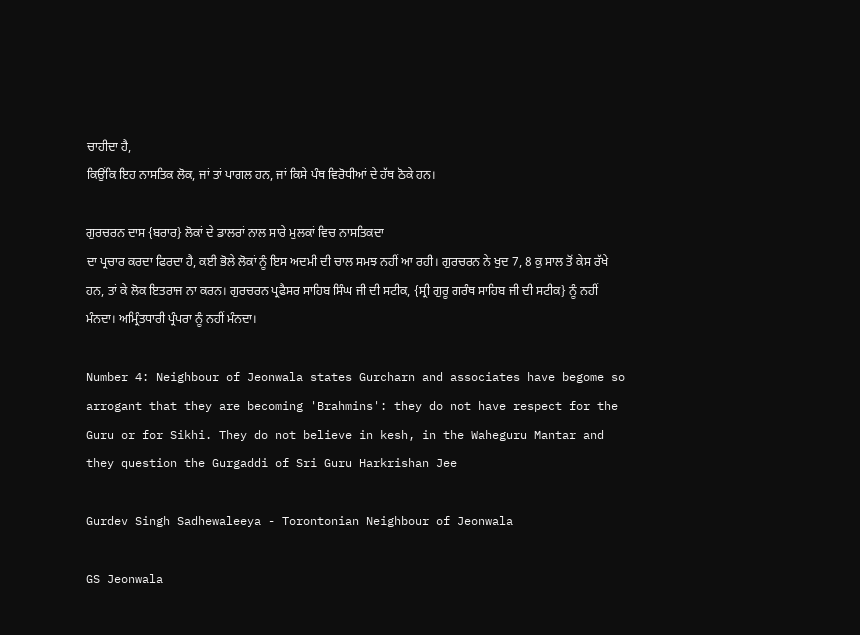ਚਾਹੀਦਾ ਹੈ,
ਕਿਉਂਕਿ ਇਹ ਨਾਸਤਿਕ ਲੋਕ, ਜਾਂ ਤਾਂ ਪਾਗਲ ਹਨ, ਜਾਂ ਕਿਸੇ ਪੰਥ ਵਿਰੋਧੀਆਂ ਦੇ ਹੱਥ ਠੋਕੇ ਹਨ।

ਗੁਰਚਰਨ ਦਾਸ {ਬਰਾਰ} ਲੋਕਾਂ ਦੇ ਡਾਲਰਾਂ ਨਾਲ ਸਾਰੇ ਮੁਲਕਾਂ ਵਿਚ ਨਾਸਤਿਕਦਾ
ਦਾ ਪ੍ਰਚਾਰ ਕਰਦਾ ਫਿਰਦਾ ਹੈ, ਕਈ ਭੋਲੇ ਲੋਕਾਂ ਨੂੰ ਇਸ ਅਦਮੀ ਦੀ ਚਾਲ ਸਮਝ ਨਹੀਂ ਆ ਰਹੀ। ਗੁਰਚਰਨ ਨੇ ਖੁਦ 7, 8 ਕੁ ਸਾਲ ਤੋਂ ਕੇਸ ਰੱਖੇ ਹਨ, ਤਾਂ ਕੇ ਲੋਕ ਇਤਰਾਜ ਨਾ ਕਰਨ। ਗੁਰਚਰਨ ਪ੍ਰਫੈਸਰ ਸਾਹਿਬ ਸਿੰਘ ਜੀ ਦੀ ਸਟੀਕ, {ਸ੍ਰੀ ਗੁਰੂ ਗਰੰਥ ਸਾਹਿਬ ਜੀ ਦੀ ਸਟੀਕ} ਨੂੰ ਨਹੀਂ ਮੰਨਦਾ। ਅਮ੍ਰਿੰਤਧਾਰੀ ਪ੍ਰੰਪਰਾ ਨੂੰ ਨਹੀਂ ਮੰਨਦਾ।

Number 4: Neighbour of Jeonwala states Gurcharn and associates have begome so arrogant that they are becoming 'Brahmins': they do not have respect for the Guru or for Sikhi. They do not believe in kesh, in the Waheguru Mantar and they question the Gurgaddi of Sri Guru Harkrishan Jee

Gurdev Singh Sadhewaleeya - Torontonian Neighbour of Jeonwala

GS Jeonwala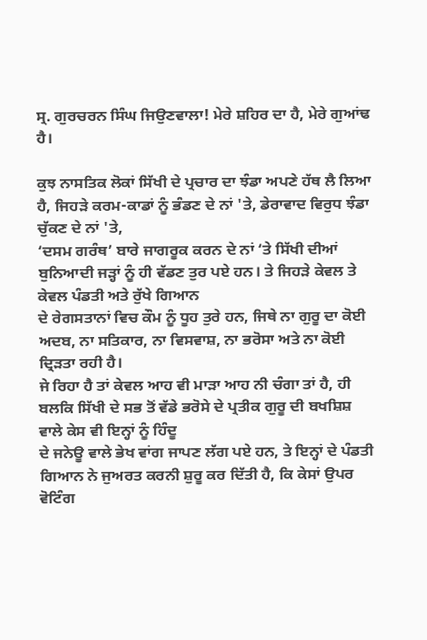ਸ੍ਰ. ਗੁਰਚਰਨ ਸਿੰਘ ਜਿਉਣਵਾਲਾ! ਮੇਰੇ ਸ਼ਹਿਰ ਦਾ ਹੈ, ਮੇਰੇ ਗੁਆਂਢ ਹੈ।

ਕੁਝ ਨਾਸਤਿਕ ਲੋਕਾਂ ਸਿੱਖੀ ਦੇ ਪ੍ਰਚਾਰ ਦਾ ਝੰਡਾ ਅਪਣੇ ਹੱਥ ਲੈ ਲਿਆ ਹੈ, ਜਿਹੜੇ ਕਰਮ-ਕਾਡਾਂ ਨੂੰ ਭੰਡਣ ਦੇ ਨਾਂ 'ਤੇ, ਡੇਰਾਵਾਦ ਵਿਰੁਧ ਝੰਡਾ ਚੁੱਕਣ ਦੇ ਨਾਂ 'ਤੇ,
‘ਦਸਮ ਗਰੰਥ’ ਬਾਰੇ ਜਾਗਰੂਕ ਕਰਨ ਦੇ ਨਾਂ ‘ਤੇ ਸਿੱਖੀ ਦੀਆਂ ਬੁਨਿਆਦੀ ਜੜ੍ਹਾਂ ਨੂੰ ਹੀ ਵੱਡਣ ਤੁਰ ਪਏ ਹਨ। ਤੇ ਜਿਹੜੇ ਕੇਵਲ ਤੇ ਕੇਵਲ ਪੰਡਤੀ ਅਤੇ ਰੁੱਖੇ ਗਿਆਨ
ਦੇ ਰੇਗਸਤਾਨਾਂ ਵਿਚ ਕੌਮ ਨੂੰ ਧੂਹ ਤੁਰੇ ਹਨ, ਜਿਥੇ ਨਾ ਗੁਰੂ ਦਾ ਕੋਈ ਅਦਬ, ਨਾ ਸਤਿਕਾਰ, ਨਾ ਵਿਸਵਾਸ਼, ਨਾ ਭਰੋਸਾ ਅਤੇ ਨਾ ਕੋਈ ਦ੍ਰਿੜਤਾ ਰਹੀ ਹੈ।
ਜੇ ਰਿਹਾ ਹੈ ਤਾਂ ਕੇਵਲ ਆਹ ਵੀ ਮਾੜਾ ਆਹ ਨੀ ਚੰਗਾ ਤਾਂ ਹੈ, ਹੀ ਬਲਕਿ ਸਿੱਖੀ ਦੇ ਸਭ ਤੋਂ ਵੱਡੇ ਭਰੋਸੇ ਦੇ ਪ੍ਰਤੀਕ ਗੁਰੂ ਦੀ ਬਖਸ਼ਿਸ਼ ਵਾਲੇ ਕੇਸ ਵੀ ਇਨ੍ਹਾਂ ਨੂੰ ਹਿੰਦੂ
ਦੇ ਜਨੇਊ ਵਾਲੇ ਭੇਖ ਵਾਂਗ ਜਾਪਣ ਲੱਗ ਪਏ ਹਨ, ਤੇ ਇਨ੍ਹਾਂ ਦੇ ਪੰਡਤੀ ਗਿਆਨ ਨੇ ਜੁਅਰਤ ਕਰਨੀ ਸ਼ੁਰੂ ਕਰ ਦਿੱਤੀ ਹੈ, ਕਿ ਕੇਸਾਂ ਉਪਰ ਵੋਟਿੰਗ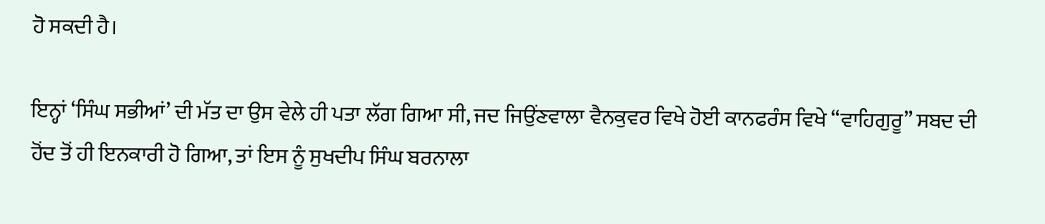ਹੋ ਸਕਦੀ ਹੈ।

ਇਨ੍ਹਾਂ ‘ਸਿੰਘ ਸਭੀਆਂ’ ਦੀ ਮੱਤ ਦਾ ਉਸ ਵੇਲੇ ਹੀ ਪਤਾ ਲੱਗ ਗਿਆ ਸੀ, ਜਦ ਜਿਉਂਣਵਾਲਾ ਵੈਨਕੁਵਰ ਵਿਖੇ ਹੋਈ ਕਾਨਫਰੰਸ ਵਿਖੇ “ਵਾਹਿਗੁਰੂ” ਸਬਦ ਦੀ ਹੋਂਦ ਤੋਂ ਹੀ ਇਨਕਾਰੀ ਹੋ ਗਿਆ, ਤਾਂ ਇਸ ਨੂੰ ਸੁਖਦੀਪ ਸਿੰਘ ਬਰਨਾਲਾ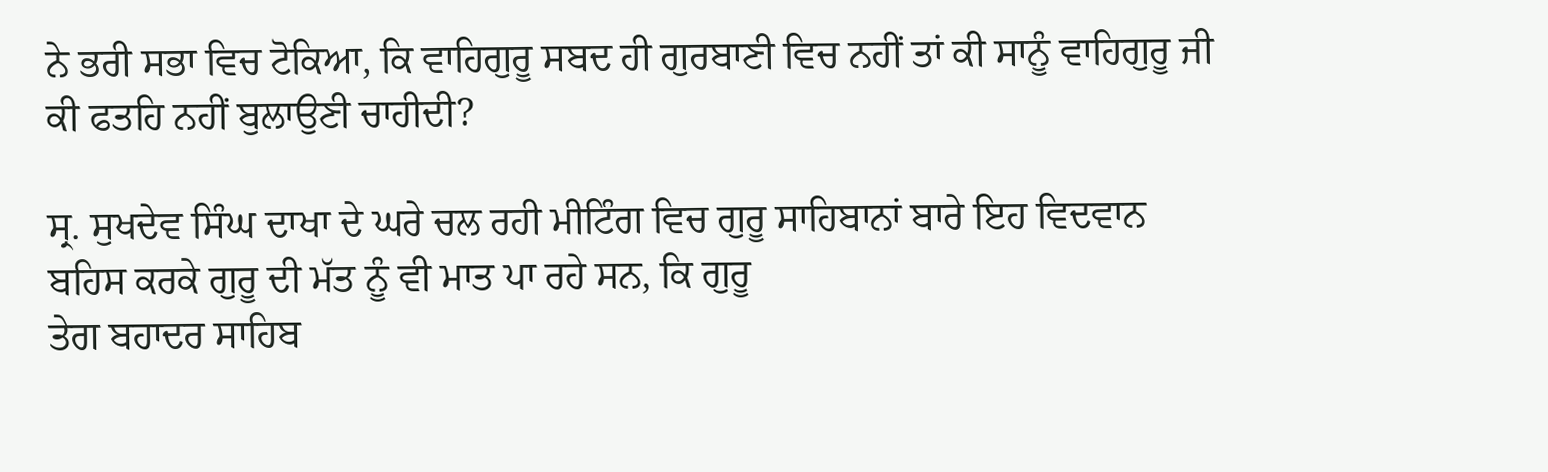ਨੇ ਭਰੀ ਸਭਾ ਵਿਚ ਟੋਕਿਆ, ਕਿ ਵਾਹਿਗੁਰੂ ਸਬਦ ਹੀ ਗੁਰਬਾਣੀ ਵਿਚ ਨਹੀਂ ਤਾਂ ਕੀ ਸਾਨੂੰ ਵਾਹਿਗੁਰੂ ਜੀ ਕੀ ਫਤਹਿ ਨਹੀਂ ਬੁਲਾਉਣੀ ਚਾਹੀਦੀ?

ਸ੍ਰ. ਸੁਖਦੇਵ ਸਿੰਘ ਦਾਖਾ ਦੇ ਘਰੇ ਚਲ ਰਹੀ ਮੀਟਿੰਗ ਵਿਚ ਗੁਰੂ ਸਾਹਿਬਾਨਾਂ ਬਾਰੇ ਇਹ ਵਿਦਵਾਨ ਬਹਿਸ ਕਰਕੇ ਗੁਰੂ ਦੀ ਮੱਤ ਨੂੰ ਵੀ ਮਾਤ ਪਾ ਰਹੇ ਸਨ, ਕਿ ਗੁਰੂ
ਤੇਗ ਬਹਾਦਰ ਸਾਹਿਬ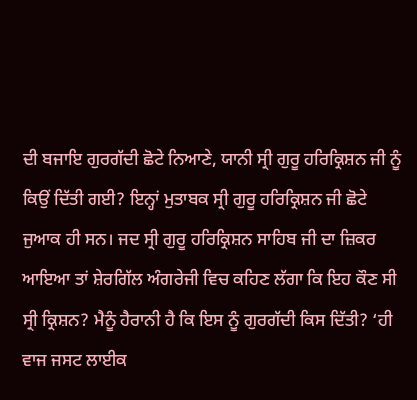ਦੀ ਬਜਾਇ ਗੁਰਗੱਦੀ ਛੋਟੇ ਨਿਆਣੇ, ਯਾਨੀ ਸ੍ਰੀ ਗੁਰੂ ਹਰਿਕ੍ਰਿਸ਼ਨ ਜੀ ਨੂੰ ਕਿਉਂ ਦਿੱਤੀ ਗਈ? ਇਨ੍ਹਾਂ ਮੁਤਾਬਕ ਸ੍ਰੀ ਗੁਰੂ ਹਰਿਕ੍ਰਿਸ਼ਨ ਜੀ ਛੋਟੇ
ਜੁਆਕ ਹੀ ਸਨ। ਜਦ ਸ੍ਰੀ ਗੁਰੂ ਹਰਿਕ੍ਰਿਸ਼ਨ ਸਾਹਿਬ ਜੀ ਦਾ ਜ਼ਿਕਰ ਆਇਆ ਤਾਂ ਸ਼ੇਰਗਿੱਲ ਅੰਗਰੇਜੀ ਵਿਚ ਕਹਿਣ ਲੱਗਾ ਕਿ ਇਹ ਕੌਣ ਸੀ ਸ੍ਰੀ ਕ੍ਰਿਸ਼ਨ? ਮੈਨੂੰ ਹੈਰਾਨੀ ਹੈ ਕਿ ਇਸ ਨੂੰ ਗੁਰਗੱਦੀ ਕਿਸ ਦਿੱਤੀ? ‘ਹੀ ਵਾਜ ਜਸਟ ਲਾਈਕ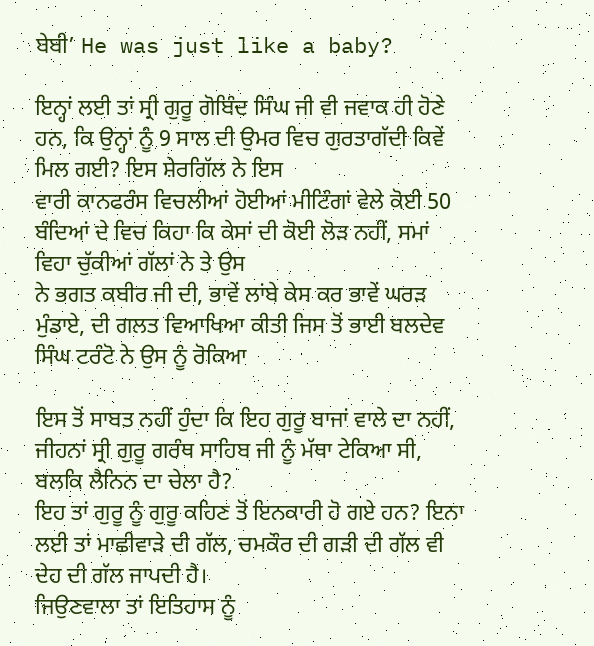ਬੇਬੀ’ He was just like a baby?

ਇਨ੍ਹਾਂ ਲਈ ਤਾਂ ਸ੍ਰੀ ਗੁਰੂ ਗੋਬਿੰਦ ਸਿੰਘ ਜੀ ਵੀ ਜਵਾਕ ਹੀ ਹੋਣੇ ਹਨ, ਕਿ ਉਨ੍ਹਾਂ ਨੂੰ 9 ਸਾਲ ਦੀ ਉਮਰ ਵਿਚ ਗੁਰਤਾਗੱਦੀ ਕਿਵੇਂ ਮਿਲ ਗਈ? ਇਸ ਸ਼ੇਰਗਿੱਲ ਨੇ ਇਸ
ਵਾਰੀ ਕਾਨਫਰੰਸ ਵਿਚਲੀਆਂ ਹੋਈਆਂ ਮੀਟਿੰਗਾਂ ਵੇਲੇ ਕੋਈ 50 ਬੰਦਿਆਂ ਦੇ ਵਿਚ ਕਿਹਾ ਕਿ ਕੇਸਾਂ ਦੀ ਕੋਈ ਲੋੜ ਨਹੀਂ, ਸਮਾਂ ਵਿਹਾ ਚੁੱਕੀਆਂ ਗੱਲਾਂ ਨੇ ਤੇ ਉਸ
ਨੇ ਭਗਤ ਕਬੀਰ ਜੀ ਦੀ, ਭਾਵੇਂ ਲਾਂਬੇ ਕੇਸ ਕਰ ਭਾਵੇਂ ਘਰੜ ਮੁੰਡਾਏ, ਦੀ ਗਲਤ ਵਿਆਖਿਆ ਕੀਤੀ ਜਿਸ ਤੋਂ ਭਾਈ ਬਲਦੇਵ ਸਿੰਘ ਟਰੰਟੋ ਨੇ ਉਸ ਨੂੰ ਰੋਕਿਆ

ਇਸ ਤੋਂ ਸਾਬਤ ਨਹੀਂ ਹੁੰਦਾ ਕਿ ਇਹ ਗੁਰੂ ਬਾਜਾਂ ਵਾਲੇ ਦਾ ਨਹੀਂ, ਜੀਹਨਾਂ ਸ੍ਰੀ ਗੁਰੂ ਗਰੰਥ ਸਾਹਿਬ ਜੀ ਨੂੰ ਮੱਥਾ ਟੇਕਿਆ ਸੀ, ਬਲਕਿ ਲੈਨਿਨ ਦਾ ਚੇਲਾ ਹੈ?
ਇਹ ਤਾਂ ਗੁਰੂ ਨੂੰ ਗੁਰੂ ਕਹਿਣ ਤੋਂ ਇਨਕਾਰੀ ਹੋ ਗਏ ਹਨ? ਇਨਾ ਲਈ ਤਾਂ ਮਾਛੀਵਾੜੇ ਦੀ ਗੱਲ, ਚਮਕੌਰ ਦੀ ਗੜੀ ਦੀ ਗੱਲ ਵੀ ਦੇਹ ਦੀ ਗੱਲ ਜਾਪਦੀ ਹੈ।
ਜਿਉਣਵਾਲਾ ਤਾਂ ਇਤਿਹਾਸ ਨੂੰ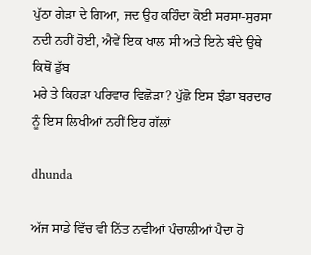ਪੁੱਠਾ ਗੇੜਾ ਦੇ ਗਿਆ, ਜਦ ਉਹ ਕਹਿੰਦਾ ਕੋਈ ਸਰਸਾ-ਸੁਰਸਾ ਨਦੀ ਨਹੀਂ ਹੋਈ, ਐਵੇਂ ਇਕ ਖਾਲ ਸੀ ਅਤੇ ਇਨੇ ਬੰਦੇ ਉਥੇ ਕਿਥੋਂ ਡੁੱਬ
ਮਰੇ ਤੇ ਕਿਹੜਾ ਪਰਿਵਾਰ ਵਿਛੋੜਾ? ਪੁੱਛੋ ਇਸ ਝੰਡਾ ਬਰਦਾਰ ਨੂੰ ਇਸ ਲਿਖੀਆਂ ਨਹੀਂ ਇਹ ਗੱਲਾਂ

dhunda

ਅੱਜ ਸਾਡੇ ਵਿੱਚ ਵੀ ਨਿੱਤ ਨਵੀਆਂ ਪੰਚਾਲੀਆਂ ਪੈਦਾ ਹੋ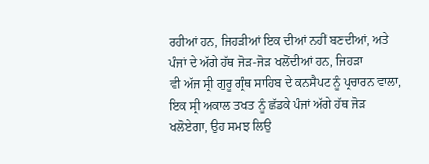ਰਹੀਆਂ ਹਨ, ਜਿਹੜੀਆਂ ਇਕ ਦੀਆਂ ਨਹੀਂ ਬਣਦੀਆਂ, ਅਤੇ ਪੰਜਾਂ ਦੇ ਅੱਗੇ ਹੱਥ ਜੋੜ-ਜੋੜ ਖਲੋਂਦੀਆਂ ਹਨ, ਜਿਹੜਾ
ਵੀ ਅੱਜ ਸ੍ਰੀ ਗੁਰੂ ਗ੍ਰੰਥ ਸਾਹਿਬ ਦੇ ਕਨਸੈਪਟ ਨੂੰ ਪ੍ਰਚਾਰਨ ਵਾਲਾ, ਇਕ ਸ੍ਰੀ ਅਕਾਲ ਤਖਤ ਨੂੰ ਛੱਡਕੇ ਪੰਜਾਂ ਅੱਗੇ ਹੱਥ ਜੋੜ ਖਲੋਏਗਾ, ਉਹ ਸਮਝ ਲਿਉ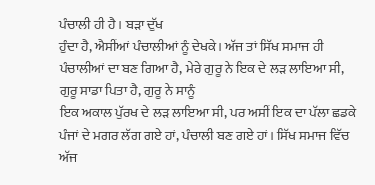ਪੰਚਾਲੀ ਹੀ ਹੈ। ਬੜਾ ਦੁੱਖ
ਹੁੰਦਾ ਹੈ, ਐਸੀਂਆਂ ਪੰਚਾਲੀਆਂ ਨੂੰ ਦੇਖਕੇ। ਅੱਜ ਤਾਂ ਸਿੱਖ ਸਮਾਜ ਹੀ ਪੰਚਾਲੀਆਂ ਦਾ ਬਣ ਗਿਆ ਹੈ, ਮੇਰੇ ਗੁਰੂ ਨੇ ਇਕ ਦੇ ਲੜ ਲਾਇਆ ਸੀ, ਗੁਰੂ ਸਾਡਾ ਪਿਤਾ ਹੈ, ਗੁਰੂ ਨੇ ਸਾਨੂੰ
ਇਕ ਅਕਾਲ ਪੁੱਰਖ ਦੇ ਲੜ ਲਾਇਆ ਸੀ, ਪਰ ਅਸੀਂ ਇਕ ਦਾ ਪੱਲਾ ਛਡਕੇ ਪੰਜਾਂ ਦੇ ਮਗਰ ਲੱਗ ਗਏ ਹਾਂ, ਪੰਚਾਲੀ ਬਣ ਗਏ ਹਾਂ। ਸਿੱਖ ਸਮਾਜ ਵਿੱਚ ਅੱਜ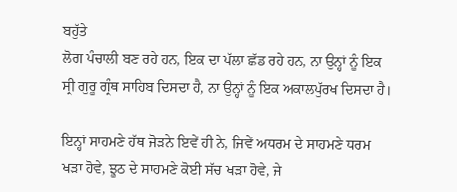ਬਹੁੱਤੇ
ਲੋਗ ਪੰਚਾਲੀ ਬਣ ਰਹੇ ਹਨ, ਇਕ ਦਾ ਪੱਲਾ ਛੱਡ ਰਹੇ ਹਨ, ਨਾ ਉਨ੍ਹਾਂ ਨੂੰ ਇਕ ਸ੍ਰੀ ਗੁਰੂ ਗ੍ਰੰਥ ਸਾਹਿਬ ਦਿਸਦਾ ਹੈ, ਨਾ ਉਨ੍ਹਾਂ ਨੂੰ ਇਕ ਅਕਾਲਪੁੱਰਖ ਦਿਸਦਾ ਹੈ।

ਇਨ੍ਹਾਂ ਸਾਹਮਣੇ ਹੱਥ ਜੋੜਨੇ ਇਵੇਂ ਹੀ ਨੇ, ਜਿਵੇਂ ਅਧਰਮ ਦੇ ਸਾਹਮਣੇ ਧਰਮ ਖੜਾ ਹੋਵੇ, ਝੂਠ ਦੇ ਸਾਹਮਣੇ ਕੋਈ ਸੱਚ ਖੜਾ ਹੋਵੇ, ਜੇ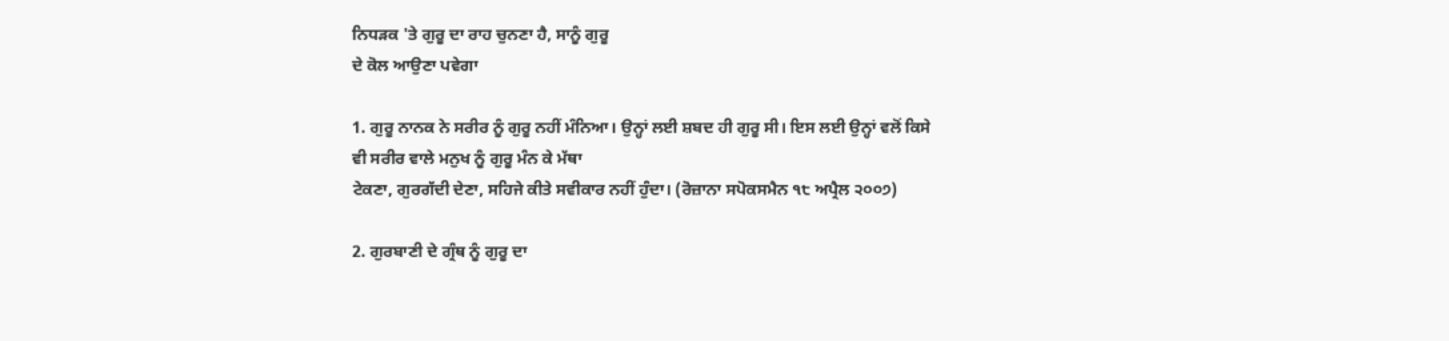ਨਿਧੜਕ 'ਤੇ ਗੁਰੂ ਦਾ ਰਾਹ ਚੁਨਣਾ ਹੈ, ਸਾਨੂੰ ਗੁਰੂ
ਦੇ ਕੋਲ ਆਉਣਾ ਪਵੇਗਾ

1. ਗੁਰੂ ਨਾਨਕ ਨੇ ਸਰੀਰ ਨੂੰ ਗੁਰੂ ਨਹੀਂ ਮੰਨਿਆ। ਉਨ੍ਹਾਂ ਲਈ ਸ਼ਬਦ ਹੀ ਗੁਰੂ ਸੀ। ਇਸ ਲਈ ਉਨ੍ਹਾਂ ਵਲੋਂ ਕਿਸੇ ਵੀ ਸਰੀਰ ਵਾਲੇ ਮਨੁਖ ਨੂੰ ਗੁਰੂ ਮੰਨ ਕੇ ਮੱਥਾ
ਟੇਕਣਾ, ਗੁਰਗੱਦੀ ਦੇਣਾ, ਸਹਿਜੇ ਕੀਤੇ ਸਵੀਕਾਰ ਨਹੀਂ ਹੁੰਦਾ। (ਰੋਜ਼ਾਨਾ ਸਪੋਕਸਮੈਨ ੧੮ ਅਪ੍ਰੈਲ ੨੦੦੭)

2. ਗੁਰਬਾਣੀ ਦੇ ਗ੍ਰੰਥ ਨੂੰ ਗੁਰੂ ਦਾ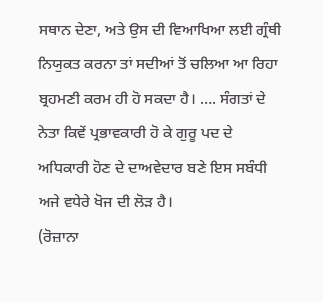ਸਥਾਨ ਦੇਣਾ, ਅਤੇ ਉਸ ਦੀ ਵਿਆਖਿਆ ਲਈ ਗ੍ਰੰਥੀ ਨਿਯੁਕਤ ਕਰਨਾ ਤਾਂ ਸਦੀਆਂ ਤੋਂ ਚਲਿਆ ਆ ਰਿਹਾ ਬ੍ਰਹਮਣੀ ਕਰਮ ਹੀ ਹੋ ਸਕਦਾ ਹੈ। …. ਸੰਗਤਾਂ ਦੇ ਨੇਤਾ ਕਿਵੇਂ ਪ੍ਰਭਾਵਕਾਰੀ ਹੋ ਕੇ ਗੁਰੂ ਪਦ ਦੇ ਅਧਿਕਾਰੀ ਹੋਣ ਦੇ ਦਾਅਵੇਦਾਰ ਬਣੇ ਇਸ ਸਬੰਧੀ ਅਜੇ ਵਧੇਰੇ ਖੋਜ ਦੀ ਲੋੜ ਹੈ।
(ਰੋਜ਼ਾਨਾ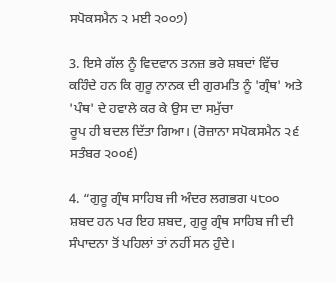ਸਪੋਕਸਮੈਨ ੨ ਮਈ ੨੦੦੭)

3. ਇਸੇ ਗੱਲ ਨੂੰ ਵਿਦਵਾਨ ਤਨਜ਼ ਭਰੇ ਸ਼ਬਦਾਂ ਵਿੱਚ ਕਹਿੰਦੇ ਹਨ ਕਿ ਗੁਰੂ ਨਾਨਕ ਦੀ ਗੁਰਮਤਿ ਨੂੰ 'ਗ੍ਰੰਥ' ਅਤੇ 'ਪੰਥ' ਦੇ ਹਵਾਲੇ ਕਰ ਕੇ ਉਸ ਦਾ ਸਮੁੱਚਾ
ਰੂਪ ਹੀ ਬਦਲ ਦਿੱਤਾ ਗਿਆ। (ਰੋਜ਼ਾਨਾ ਸਪੋਕਸਮੈਨ ੨੬ ਸਤੰਬਰ ੨੦੦੬)

4. “ਗੁਰੂ ਗ੍ਰੰਥ ਸਾਹਿਬ ਜੀ ਅੰਦਰ ਲਗਭਗ ੫੮੦੦ ਸ਼ਬਦ ਹਨ ਪਰ ਇਹ ਸ਼ਬਦ, ਗੁਰੂ ਗ੍ਰੰਥ ਸਾਹਿਬ ਜੀ ਦੀ ਸੰਪਾਦਨਾ ਤੋਂ ਪਹਿਲਾਂ ਤਾਂ ਨਹੀਂ ਸਨ ਹੁੰਦੇ।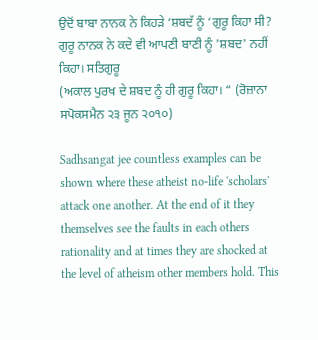ਉਦੋਂ ਬਾਬਾ ਨਾਨਕ ਨੇ ਕਿਹੜੇ ‘ਸ਼ਬਦੱ ਨੂੰ ‘ਗੁਰੂ ਕਿਹਾ ਸੀ? ਗੁਰੂ ਨਾਨਕ ਨੇ ਕਦੇ ਵੀ ਆਪਣੀ ਬਾਣੀ ਨੂੰ 'ਸ਼ਬਦ' ਨਹੀਂ ਕਿਹਾ। ਸਤਿਗੁਰੂ
(ਅਕਾਲ ਪੁਰਖ ਦੇ ਸ਼ਬਦ ਨੂੰ ਹੀ ਗੁਰੂ ਕਿਹਾ। “ (ਰੋਜ਼ਾਨਾ ਸਪੋਕਸਮੈਨ ੨੩ ਜੂਨ ੨੦੧੦)

Sadhsangat jee countless examples can be shown where these atheist no-life 'scholars' attack one another. At the end of it they themselves see the faults in each others rationality and at times they are shocked at the level of atheism other members hold. This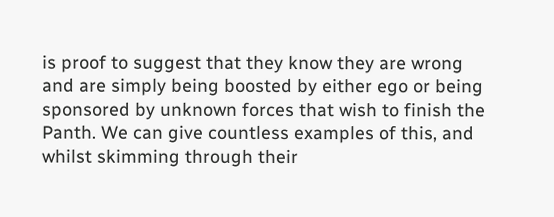is proof to suggest that they know they are wrong and are simply being boosted by either ego or being sponsored by unknown forces that wish to finish the Panth. We can give countless examples of this, and whilst skimming through their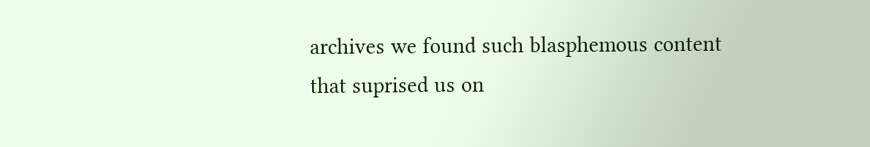archives we found such blasphemous content that suprised us on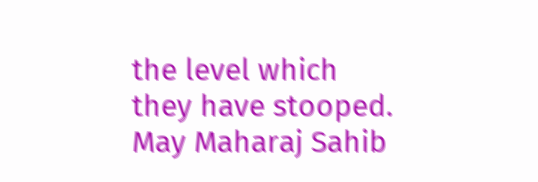the level which they have stooped. May Maharaj Sahib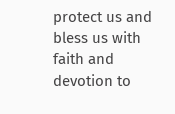protect us and bless us with faith and devotion to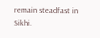remain steadfast in Sikhi.